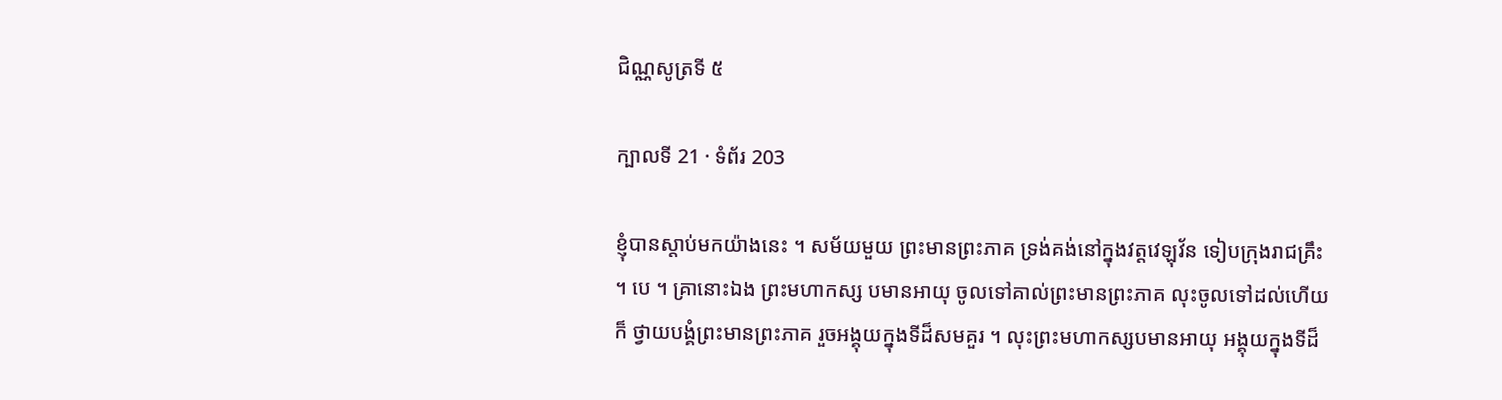ជិណ្ណសូត្រទី ៥

ក្បាលទី 21 · ទំព័រ 203

ខ្ញុំបានស្តាប់មកយ៉ាងនេះ ។ សម័យមួយ ព្រះមានព្រះភាគ ទ្រង់គង់នៅក្នុងវត្តវេឡុវ័ន ទៀបក្រុងរាជគ្រឹះ ។ បេ ។ គ្រានោះឯង ព្រះមហាកស្ស បមានអាយុ ចូលទៅគាល់ព្រះមានព្រះភាគ លុះចូលទៅដល់ហើយក៏ ថ្វាយបង្គំព្រះមានព្រះភាគ រួចអង្គុយក្នុងទីដ៏សមគួរ ។ លុះព្រះមហាកស្សបមានអាយុ អង្គុយក្នុងទីដ៏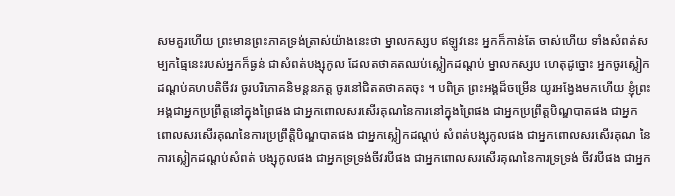សមគួរហើយ ព្រះមានព្រះភាគទ្រង់ត្រាស់យ៉ាងនេះថា ម្នាលកស្សប ឥឡូវនេះ អ្នកក៏កាន់តែ ចាស់ហើយ ទាំងសំពត់សម្បកធ្មៃនេះរបស់អ្នកក៏ធ្ងន់ ជាសំពត់បង្សុកូល ដែលតថាគតឈប់ស្លៀកដណ្តប់ ម្នាលកស្សប ហេតុដូច្នោះ អ្នកចូរស្លៀក ដណ្តប់គហបតិចីវរ ចូរបរិភោគនិមន្តនភត្ត ចូរនៅជិតតថាគតចុះ ។ បពិត្រ ព្រះអង្គដ៏ចម្រើន យូរអង្វែងមកហើយ ខ្ញុំព្រះអង្គជាអ្នកប្រព្រឹត្តនៅក្នុងព្រៃផង ជាអ្នកពោលសរសើរគុណនៃការនៅក្នុងព្រៃផង ជាអ្នកប្រព្រឹត្តបិណ្ឌបាតផង ជាអ្នកពោលសរសើរគុណនៃការប្រព្រឹត្តិបិណ្ឌបាតផង ជាអ្នកស្លៀកដណ្តប់ សំពត់បង្សុកូលផង ជាអ្នកពោលសរសើរគុណ នៃការស្លៀកដណ្តប់សំពត់ បង្សុកូលផង ជាអ្នកទ្រទ្រង់ចីវរបីផង ជាអ្នកពោលសរសើរគុណនៃការទ្រទ្រង់ ចីវរបីផង ជាអ្នក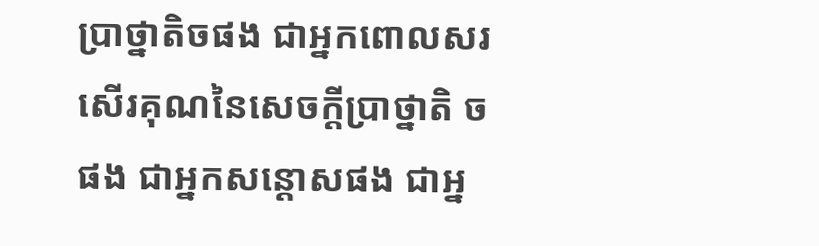ប្រាថ្នាតិចផង ជាអ្នកពោលសរសើរគុណនៃសេចក្តីប្រាថ្នាតិ ចផង ជាអ្នកសន្តោសផង ជាអ្ន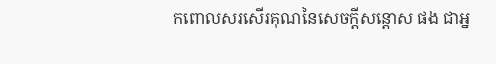កពោលសរសើរគុណនៃសេចក្តីសន្តោស ផង ជាអ្ន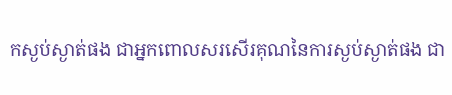កស្ងប់ស្ងាត់ផង ជាអ្នកពោលសរសើរគុណនៃការស្ងប់ស្ងាត់ផង ជា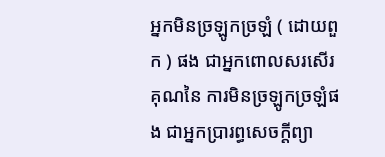អ្នកមិនច្រឡូកច្រឡំ ( ដោយពួក ) ផង ជាអ្នកពោលសរសើរគុណនៃ ការមិនច្រឡូកច្រឡំផង ជាអ្នកប្រារព្ធសេចក្តីព្យា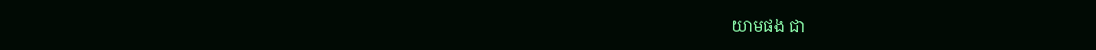យាមផង ជា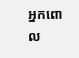អ្នកពោល